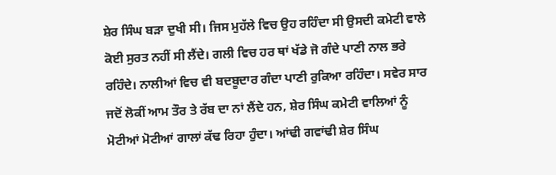ਸ਼ੇਰ ਸਿੰਘ ਬੜਾ ਦੁਖੀ ਸੀ। ਜਿਸ ਮੁਹੱਲੇ ਵਿਚ ਉਹ ਰਹਿੰਦਾ ਸੀ ਉਸਦੀ ਕਮੇਟੀ ਵਾਲੇ ਕੋਈ ਸੁਰਤ ਨਹੀਂ ਸੀ ਲੈਂਦੇ। ਗਲੀ ਵਿਚ ਹਰ ਥਾਂ ਖੱਡੇ ਜੋ ਗੰਦੇ ਪਾਣੀ ਨਾਲ ਭਰੇ ਰਹਿੰਦੇ। ਨਾਲੀਆਂ ਵਿਚ ਵੀ ਬਦਬੂਦਾਰ ਗੰਦਾ ਪਾਣੀ ਰੁਕਿਆ ਰਹਿੰਦਾ। ਸਵੇਰ ਸਾਰ ਜਦੋਂ ਲੋਕੀਂ ਆਮ ਤੌਰ ਤੇ ਰੱਬ ਦਾ ਨਾਂ ਲੈਂਦੇ ਹਨ, ਸ਼ੇਰ ਸਿੰਘ ਕਮੇਟੀ ਵਾਲਿਆਂ ਨੂੰ ਮੋਟੀਆਂ ਮੋਟੀਆਂ ਗਾਲਾਂ ਕੱਢ ਰਿਹਾ ਹੁੰਦਾ। ਆਂਢੀ ਗਵਾਂਢੀ ਸ਼ੇਰ ਸਿੰਘ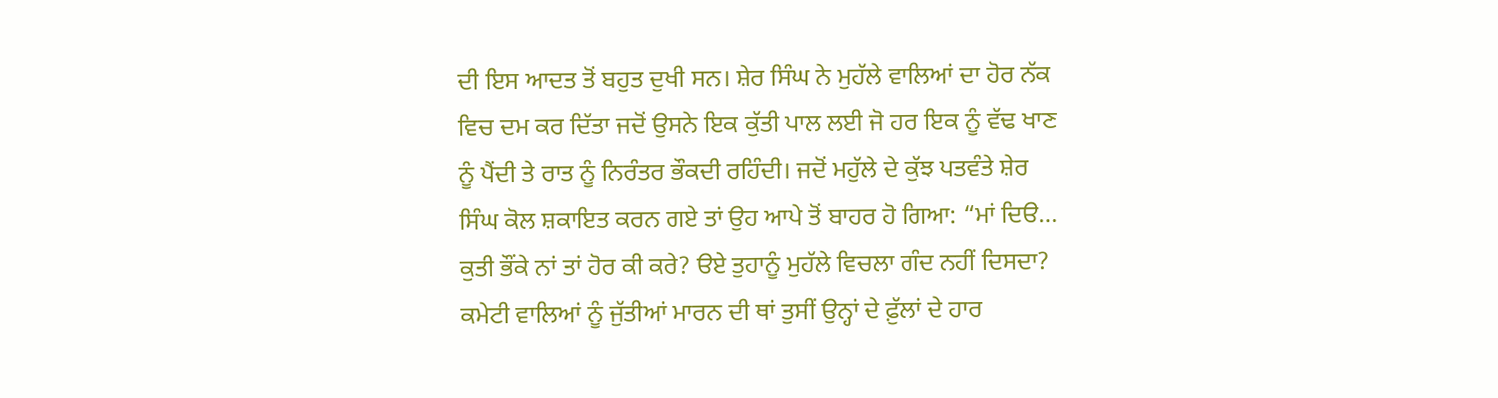ਦੀ ਇਸ ਆਦਤ ਤੋਂ ਬਹੁਤ ਦੁਖੀ ਸਨ। ਸ਼ੇਰ ਸਿੰਘ ਨੇ ਮੁਹੱਲੇ ਵਾਲਿਆਂ ਦਾ ਹੋਰ ਨੱਕ ਵਿਚ ਦਮ ਕਰ ਦਿੱਤਾ ਜਦੋਂ ਉਸਨੇ ਇਕ ਕੁੱਤੀ ਪਾਲ ਲਈ ਜੋ ਹਰ ਇਕ ਨੂੰ ਵੱਢ ਖਾਣ ਨੂੰ ਪੈਂਦੀ ਤੇ ਰਾਤ ਨੂੰ ਨਿਰੰਤਰ ਭੌਕਦੀ ਰਹਿੰਦੀ। ਜਦੋਂ ਮਹੁੱਲੇ ਦੇ ਕੁੱਝ ਪਤਵੰਤੇ ਸ਼ੇਰ ਸਿੰਘ ਕੋਲ ਸ਼ਕਾਇਤ ਕਰਨ ਗਏ ਤਾਂ ਉਹ ਆਪੇ ਤੋਂ ਬਾਹਰ ਹੋ ਗਿਆ: “ਮਾਂ ਦਿੳ… ਕੁਤੀ ਭੌਂਕੇ ਨਾਂ ਤਾਂ ਹੋਰ ਕੀ ਕਰੇ? ੳਏ ਤੁਹਾਨੂੰ ਮੁਹੱਲੇ ਵਿਚਲਾ ਗੰਦ ਨਹੀਂ ਦਿਸਦਾ? ਕਮੇਟੀ ਵਾਲਿਆਂ ਨੂੰ ਜੁੱਤੀਆਂ ਮਾਰਨ ਦੀ ਥਾਂ ਤੁਸੀਂ ਉਨ੍ਹਾਂ ਦੇ ਫ਼ੁੱਲਾਂ ਦੇ ਹਾਰ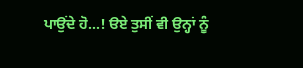ਪਾਉਂਦੇ ਹੋ…! ੳਏ ਤੁਸੀਂ ਵੀ ਉਨ੍ਹਾਂ ਨੂੰ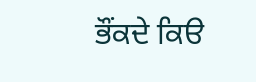ਭੌਂਕਦੇ ਕਿੳ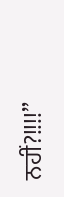ਨਹੀਂ?!!!!”